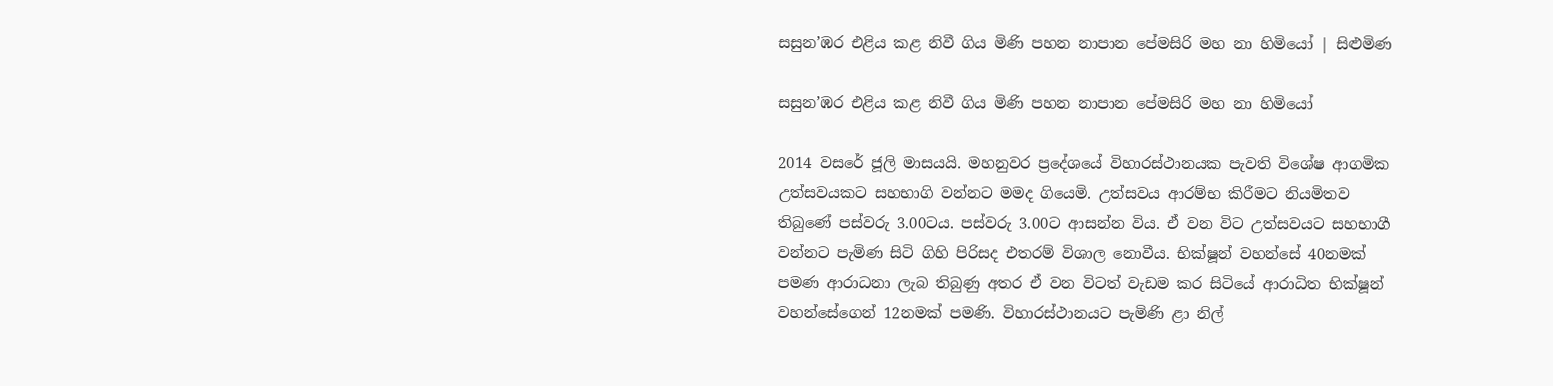සසුන’ඹර එළිය කළ නිවී ගිය මිණි පහන නාපාන පේමසිරි මහ නා හිමියෝ | සිළුමිණ

සසුන’ඹර එළිය කළ නිවී ගිය මිණි පහන නාපාන පේමසිරි මහ නා හිමියෝ

2014 වසරේ ජූලි මාසයයි. මහනුවර ප්‍රදේශයේ විහාරස්ථානයක පැවති විශේෂ ආගමික උත්සවයකට සහභාගි වන්නට මමද ගියෙමි. උත්සවය ආරම්භ කිරීමට නියමිතව තිබුණේ පස්වරු 3.00ටය. පස්වරු 3.00ට ආසන්න විය. ඒ වන විට උත්සවයට සහභාගී වන්නට පැමිණ සිටි ගිහි පිරිසද එතරම් විශාල නොවීය. භික්ෂූන් වහන්සේ 40නමක් පමණ ආරාධනා ලැබ තිබුණු අතර ඒ වන විටත් වැඩම කර සිටියේ ආරාධිත භික්ෂූන් වහන්සේගෙන් 12නමක් පමණි. විහාරස්ථානයට පැමිණි ළා නිල්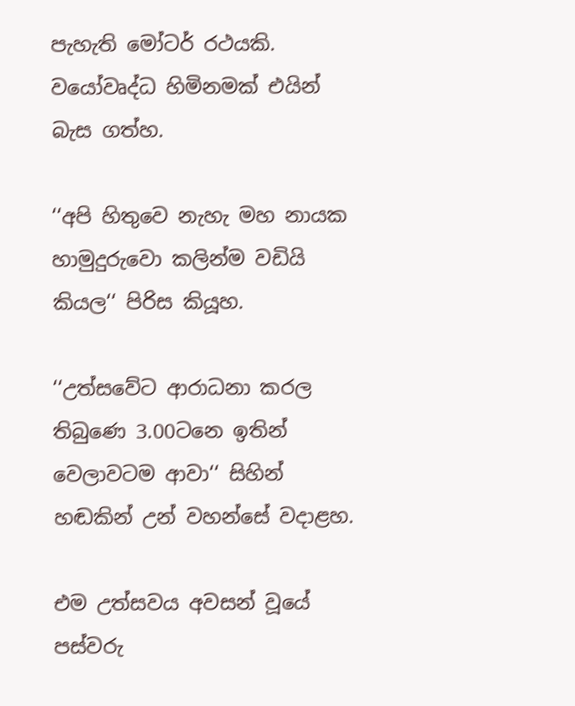පැහැති මෝටර් රථයකි. වයෝවෘද්ධ හිමිනමක් එයින් බැස ගත්හ.

‘‘අපි හිතුවෙ නැහැ මහ නායක හාමුදුරුවො කලින්ම වඩියි කියල‘‘ පිරිස කියූහ.

‘‘උත්සවේට ආරාධනා කරල තිබුණෙ 3.00ටනෙ ඉතින් වෙලාවටම ආවා‘‘ සිහින් හඬකින් උන් වහන්සේ වදාළහ.

එම උත්සවය අවසන් වූයේ පස්වරු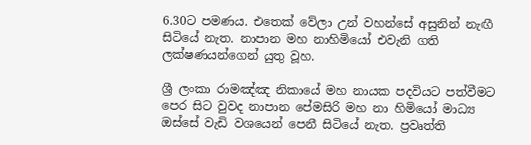6.30ට පමණය. එතෙක් වේලා උන් වහන්සේ අසුනින් නැඟී සිටියේ නැත. නාපාන මහ නාහිමියෝ එවැනි ගති ලක්ෂණයන්ගෙන් යුතු වූහ.

ශ්‍රී ලංකා රාමඤ්ඤ නිකායේ මහ නායක පදවියට පත්වීමට පෙර සිට වුවද නාපාන පේමසිරි මහ නා හිමියෝ මාධ්‍ය ඔස්සේ වැඩි වශයෙන් පෙනී සිටියේ නැත. ප්‍රවෘත්ති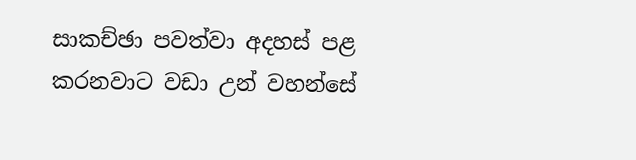සාකච්ඡා පවත්වා අදහස් පළ කරනවාට වඩා උන් වහන්සේ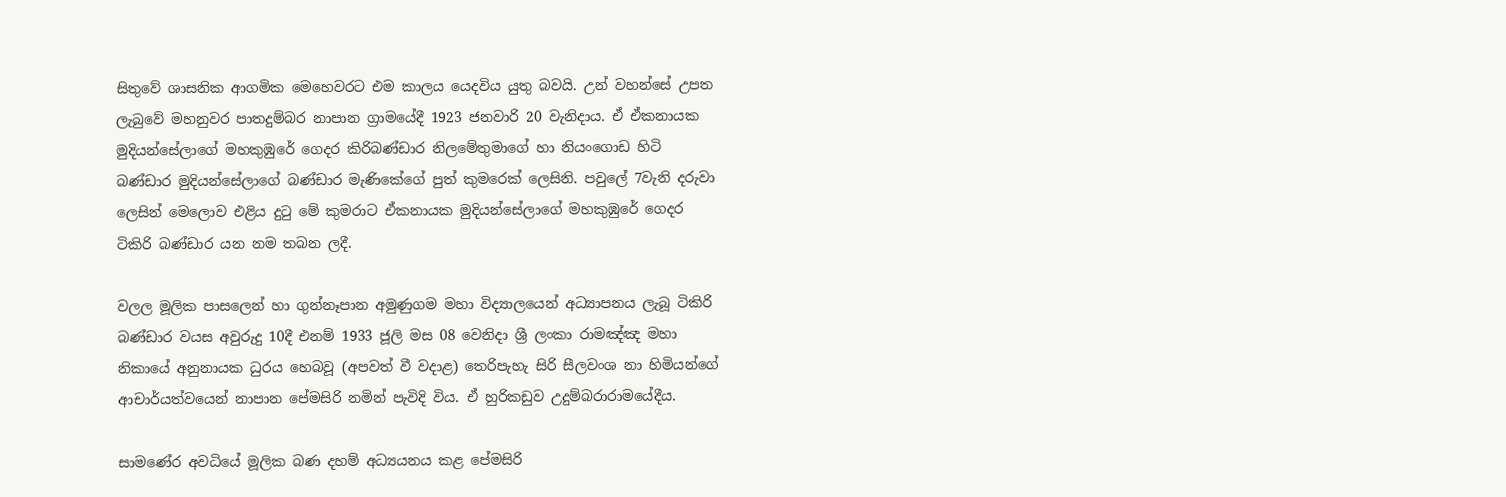සිතුවේ ශාසනික ආගමික මෙහෙවරට එම කාලය යෙදවිය යුතු බවයි. උන් වහන්සේ උපත ලැබුවේ මහනුවර පාතදුම්බර නාපාන ග්‍රාමයේදී 1923 ජනවාරි 20 වැනිදාය. ඒ ඒකනායක මුදියන්සේලාගේ මහකුඹුරේ ගෙදර කිරිබණ්ඩාර නිලමේතුමාගේ හා නියංගොඩ හිටි බණ්ඩාර මුදියන්සේලාගේ බණ්ඩාර මැණිකේගේ පුත් කුමරෙක් ලෙසිනි. පවුලේ 7වැනි දරුවා ලෙසින් මෙලොව එළිය දුටු මේ කුමරාට ඒකනායක මුදියන්සේලාගේ මහකුඹුරේ ගෙදර ටිකිරි බණ්ඩාර යන නම තබන ලදී.

වලල මූලික පාසලෙන් හා ගුන්නෑපාන අමුණුගම මහා විද්‍යාලයෙන් අධ්‍යාපනය ලැබූ ටිකිරි බණ්ඩාර වයස අවුරුදු 10දී එනම් 1933 ජූලි මස 08 වෙනිදා ශ්‍රී ලංකා රාමඤ්ඤ මහා නිකායේ අනුනායක ධුරය හෙබවූ (අපවත් වී වදාළ) තෙරිපැහැ සිරි සීලවංශ නා හිමියන්ගේ ආචාර්යත්වයෙන් නාපාන පේමසිරි නමින් පැවිදි විය. ඒ හුරිකඩුව උදුම්බරාරාමයේදීය.

සාමණේර අවධියේ මූලික බණ දහම් අධ්‍යයනය කළ පේමසිරි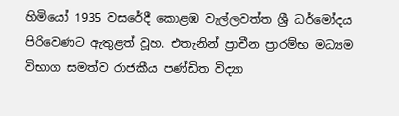හිමියෝ 1935 වසරේදී කොළඹ වැල්ලවත්ත ශ්‍රී ධර්මෝදය පිරිවෙණට ඇතුළත් වූහ. එතැනින් ප්‍රාචීන ප්‍රාරම්භ මධ්‍යම විභාග සමත්ව රාජකීය පණ්ඩිත විද්‍යා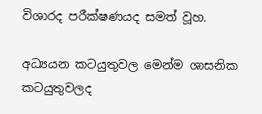විශාරද පරීක්ෂණයද සමත් වූහ.

අධ්‍යයන කටයුතුවල මෙන්ම ශාසනික කටයුතුවලද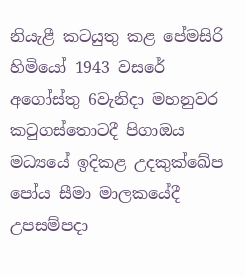නියැළී කටයුතු කළ පේමසිරි හිමියෝ 1943 වසරේ අගෝස්තු 6වැනිදා මහනුවර කටුගස්තොටදී පිගාඔය මධ්‍යයේ ඉදිකළ උදකුක්ඛේප පෝය සීමා මාලකයේදී උපසම්පදා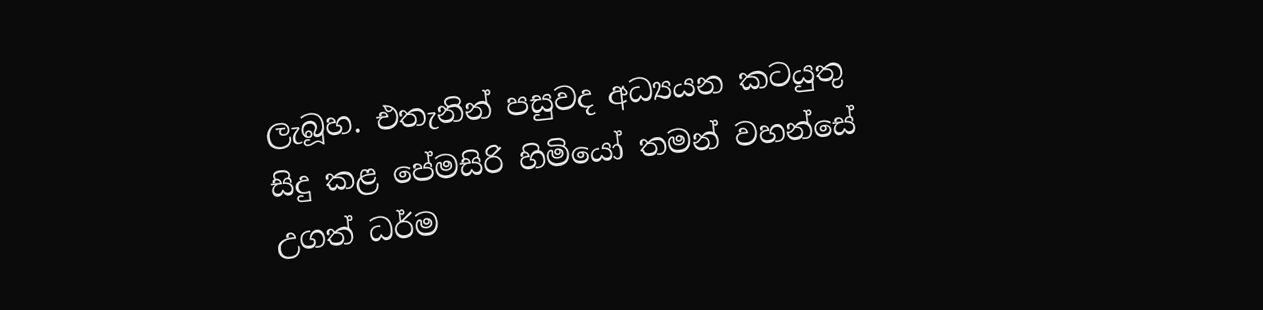ලැබූහ. එතැනින් පසුවද අධ්‍යයන කටයුතු සිදු කළ පේමසිරි හිමියෝ තමන් වහන්සේ උගත් ධර්ම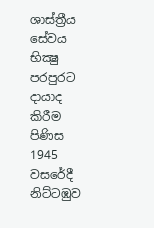ශාස්ත්‍රීය සේවය භික්‍ෂු පරපුරට දායාද කිරීම පිණිස 1945 වසරේදී නිට්ටඹුව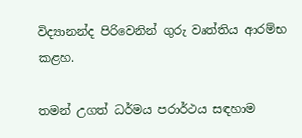විද්‍යානන්ද පිරිවෙනින් ගුරු වෘත්තිය ආරම්භ කළහ.

තමන් උගත් ධර්මය පරාර්ථය සඳහාම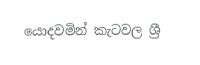යොදවමින් කැටවල ශ්‍රී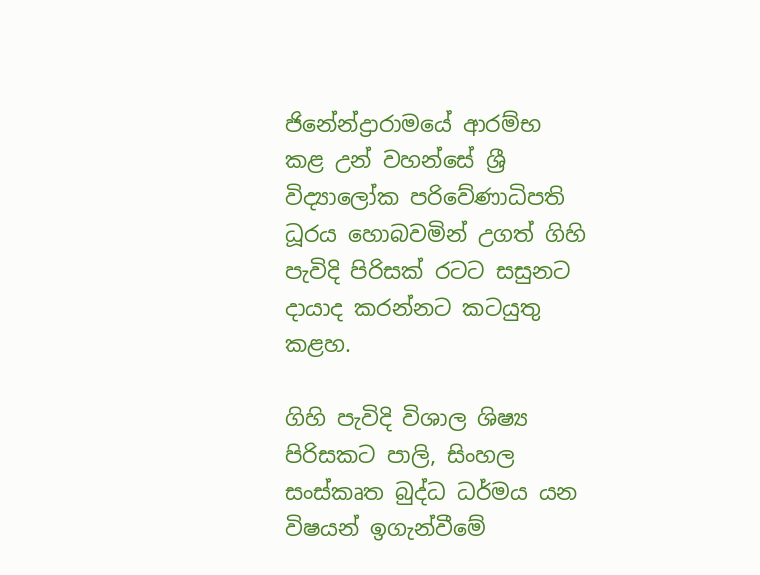ජිනේන්ද්‍රාරාමයේ ආරම්භ කළ උන් වහන්සේ ශ්‍රී විද්‍යාලෝක පරිවේණාධිපති ධූරය හොබවමින් උගත් ගිහි පැවිදි පිරිසක් රටට සසුනට දායාද කරන්නට කටයුතු කළහ.

ගිහි පැවිදි විශාල ශිෂ්‍ය පිරිසකට පාලි, සිංහල සංස්කෘත බුද්ධ ධර්මය යන විෂයන් ඉගැන්වීමේ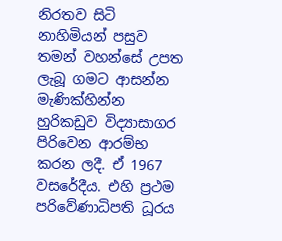නිරතව සිටි නාහිමියන් පසුව තමන් වහන්සේ උපත ලැබූ ගමට ආසන්න මැණික්හින්න හුරිකඩුව විද්‍යාසාගර පිරිවෙන ආරම්භ කරන ලදී. ඒ 1967 වසරේදීය. එහි ප්‍රථම පරිවේණාධිපති ධූරය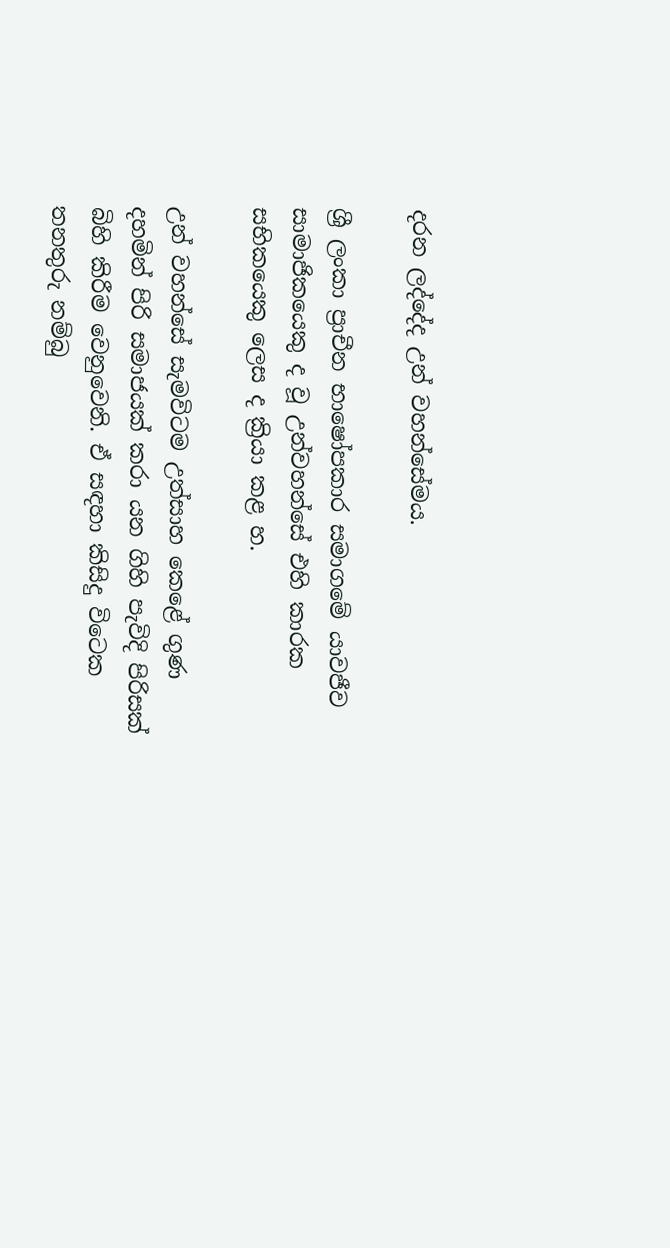දරන ලද්දේද උන් වහන්සේමය.

ශ්‍රී ලංකා ප්‍රාචීන භාෂෝපකාර සමාගමේ යාවජීව සාමාජිකයෙකු ද වූ උන්වහන්සේ එහි කාරක සභිකයෙකු ලෙස ද ක්‍රියා කළ හ.

උන් වහන්සේ සැමවිටම උත්සාහ කෙළේ ගුණ දහමින් පිරි සමාජයක් කරා යන ගිහි පැවිදි පිරිසක් බිහි කිරීම වෙනුවෙනි. ඒ සඳහා කිසිදු විටෙක තනතුරු නම්බු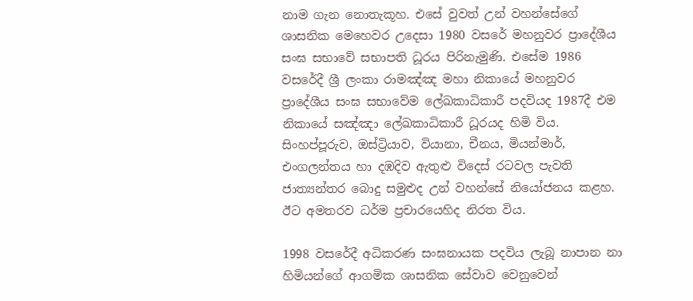නාම ගැන නොතැකූහ. එසේ වුවත් උන් වහන්සේගේ ශාසනික මෙහෙවර උදෙසා 1980 වසරේ මහනුවර ප්‍රාදේශීය සංඝ සභාවේ සභාපති ධූරය පිරිනැමුණි. එසේම 1986 වසරේදී ශ්‍රී ලංකා රාමඤ්ඤ මහා නිකායේ මහනුවර ප්‍රාදේශීය සංඝ සභාවේම ලේඛකාධිකාරී පදවියද 1987දී එම නිකායේ සඤ්ඤා ලේඛකාධිකාරී ධූරයද හිමි විය. සිංහප්පූරුව, ඔස්ට්‍රියාව, වියානා, චීනය, මියන්මාර්, එංගලන්තය හා දඹදිව ඇතුළු විදෙස් රටවල පැවති ජාත්‍යන්තර බොදු සමුළුද උන් වහන්සේ නියෝජනය කළහ. ඊට අමතරව ධර්ම ප්‍රචාරයෙහිද නිරත විය.

1998 වසරේදී අධිකරණ සංඝනායක පදවිය ලැබූ නාපාන නා හිමියන්ගේ ආගමික ශාසනික සේවාව වෙනුවෙන්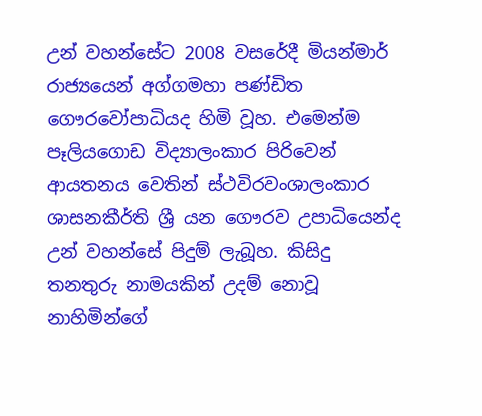උන් වහන්සේට 2008 වසරේදී මියන්මාර් රාජ්‍යයෙන් අග්ගමහා පණ්ඩිත ගෞරවෝපාධියද හිමි වූහ. එමෙන්ම පෑලියගොඩ විද්‍යාලංකාර පිරිවෙන් ආයතනය වෙතින් ස්ථවිරවංශාලංකාර ශාසනකීර්ති ශ්‍රී යන ගෞරව උපාධියෙන්ද උන් වහන්සේ පිදුම් ලැබූහ. කිසිදු තනතුරු නාමයකින් උදම් නොවූ නාහිමින්ගේ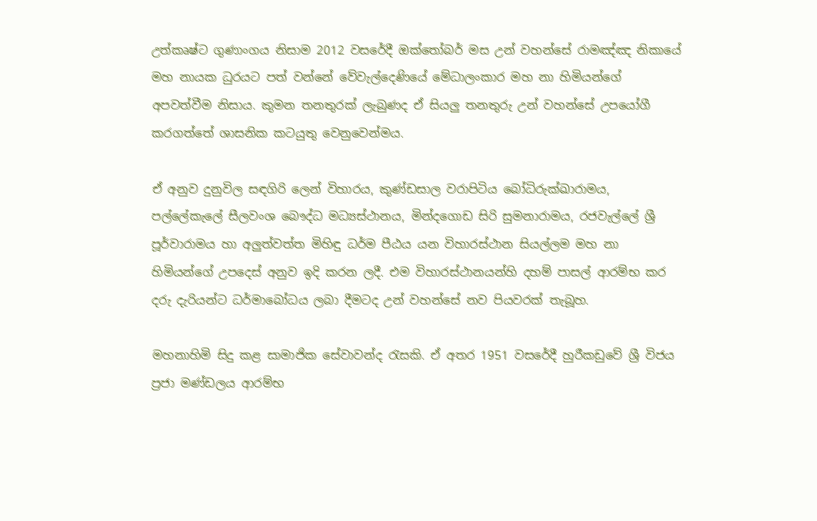උත්කෘෂ්ට ගුණාංගය නිසාම 2012 වසරේදී ඔක්තෝබර් මස උන් වහන්සේ රාමඤ්ඤ නිකායේ මහ නායක ධුරයට පත් වන්නේ වේවැල්දෙණියේ මේධාලංකාර මහ නා හිමියන්ගේ අපවත්වීම නිසාය. කුමන තනතුරක් ලැබුණද ඒ සියලු තනතුරු උන් වහන්සේ උපයෝගී කරගත්තේ ශාසනික කටයුතු වෙනුවෙන්මය.

ඒ අනුව දුනුවිල සඳගිරි ලෙන් විහාරය, කුණ්ඩසාල වරාපිටිය බෝධිරුක්ඛාරාමය, පල්ලේකැලේ සීලවංශ බෞද්ධ මධ්‍යස්ථානය, මින්දගොඩ සිරි සුමනාරාමය, රජවැල්ලේ ශ්‍රී පූර්වාරාමය හා අලුත්වත්ත මිහිඳු ධර්ම පීඨය යන විහාරස්ථාන සියල්ලම මහ නා හිමියන්ගේ උපදෙස් අනුව ඉදි කරන ලදී. එම විහාරස්ථානයන්හි දහම් පාසල් ආරම්භ කර දරු දැරියන්ට ධර්මාබෝධය ලබා දීමටද උන් වහන්සේ නව පියවරක් තැබූහ.

මහනාහිමි සිදු කළ සාමාජික සේවාවන්ද රැසකි. ඒ අතර 1951 වසරේදී හුරීකඩුවේ ශ්‍රී විජය ප්‍රජා මණ්ඩලය ආරම්භ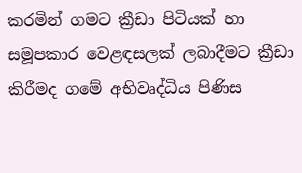කරමින් ගමට ක්‍රීඩා පිටියක් හා සමූපකාර වෙළඳසලක් ලබාදීමට ක්‍රීඩා කිරීමද ගමේ අභිවෘද්ධිය පිණිස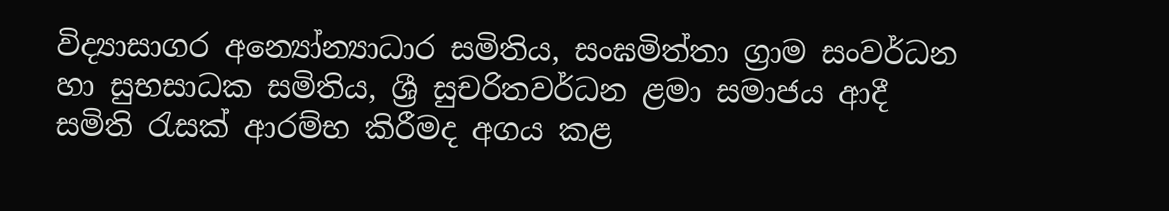විද්‍යාසාගර අන්‍යෝන්‍යාධාර සමිතිය, සංඝමිත්තා ග්‍රාම සංවර්ධන හා සුභසාධක සමිතිය, ශ්‍රී සුචරිතවර්ධන ළමා සමාජය ආදී සමිති රැසක් ආරම්භ කිරීමද අගය කළ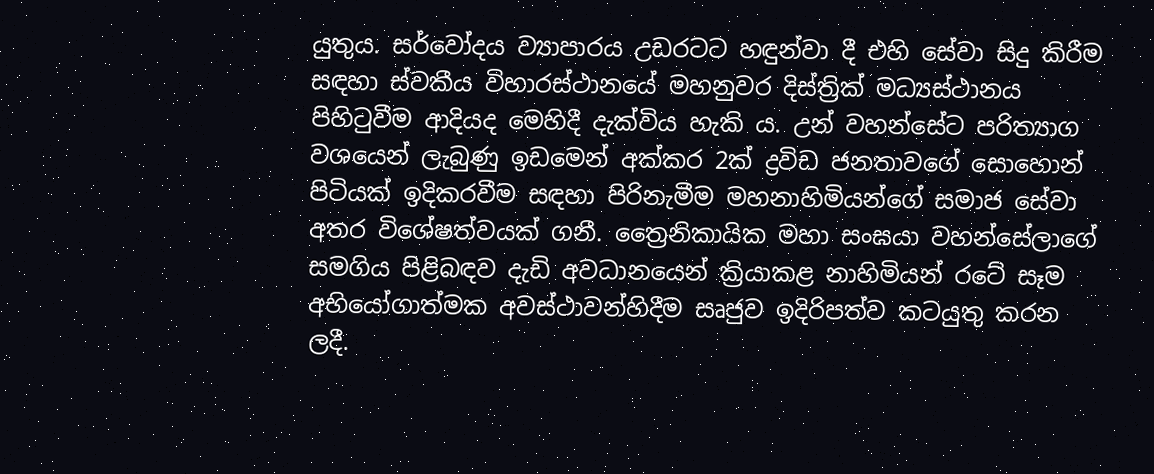යුතුය. සර්වෝදය ව්‍යාපාරය උඩරටට හඳුන්වා දී එහි සේවා සිදු කිරීම සඳහා ස්වකීය විහාරස්ථානයේ මහනුවර දිස්ත්‍රික් මධ්‍යස්ථානය පිහිටුවීම ආදියද මෙහිදී දැක්විය හැකි ය. උන් වහන්සේට පරිත්‍යාග වශයෙන් ලැබුණු ඉඩමෙන් අක්කර 2ක් ද්‍රවිඩ ජනතාවගේ සොහොන් පිටියක් ඉදිකරවීම සඳහා පිරිනැමීම මහනාහිමියන්ගේ සමාජ සේවා අතර විශේෂත්වයක් ගනී. ත්‍රෛනිකායික මහා සංඝයා වහන්සේලාගේ සමගිය පිළිබඳව දැඩි අවධානයෙන් ක්‍රියාකළ නාහිමියන් රටේ සෑම අභියෝගාත්මක අවස්ථාවන්හිදීම සෘජුව ඉදිරිපත්ව කටයුතු කරන ලදී.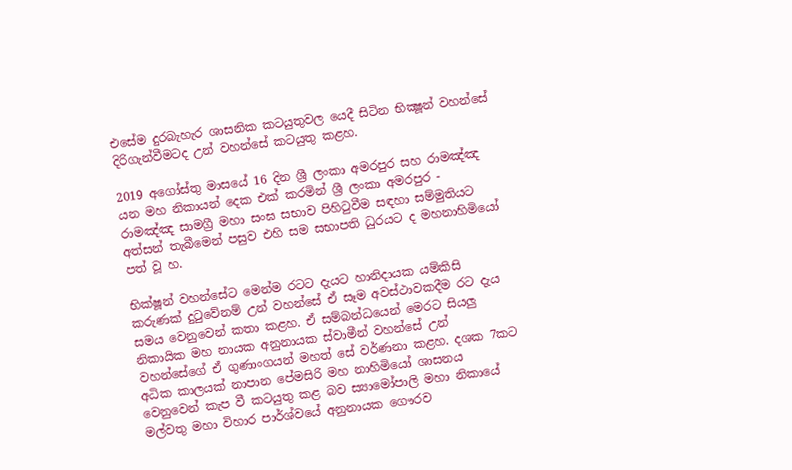එසේම දුරබැහැර ශාසනික කටයුතුවල යෙදී සිටින භික්‍ෂූන් වහන්සේ දිරිගැන්වීමටද උන් වහන්සේ කටයුතු කළහ.

2019 අගෝස්තු මාසයේ 16 දින ශ්‍රී ලංකා අමරපුර සහ රාමඤ්ඤ යන මහ නිකායන් දෙක එක් කරමින් ශ්‍රී ලංකා අමරපුර - රාමඤ්ඤ සාමග්‍රී මහා සංඝ සභාව පිහිටුවීම සඳහා සම්මුතියට අත්සන් තැබීමෙන් පසුව එහි සම සභාපති ධුරයට ද මහනාහිමියෝ පත් වූ හ.

භික්ෂූන් වහන්සේට මෙන්ම රටට දැයට හානිදායක යම්කිසි කරුණක් දුටුවේනම් උන් වහන්සේ ඒ සෑම අවස්ථාවකදීම රට දැය සමය වෙනුවෙන් කතා කළහ. ඒ සම්බන්ධයෙන් මෙරට සියලු නිකායික මහ නායක අනුනායක ස්වාමීන් වහන්සේ උන් වහන්සේගේ ඒ ගුණාංගයන් මහත් සේ වර්ණනා කළහ. දශක 7කට අධික කාලයක් නාපාන පේමසිරි මහ නාහිමියෝ ශාසනය වෙනුවෙන් කැප වී කටයුතු කළ බව ස්‍යාමෝපාලි මහා නිකායේ මල්වතු මහා විහාර පාර්ශ්වයේ අනුනායක ගෞරව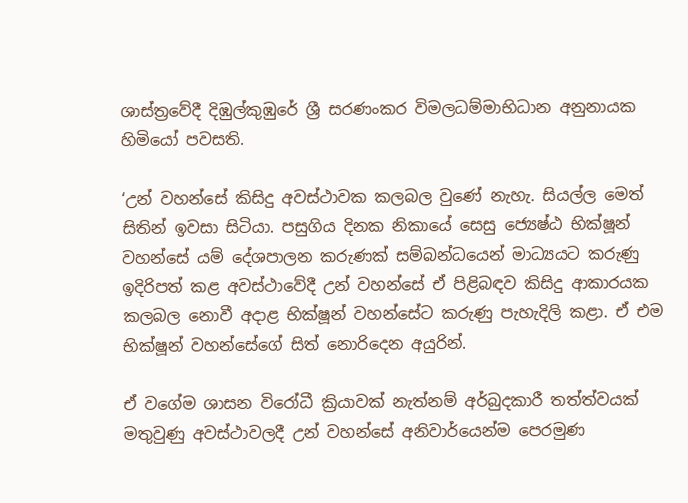ශාස්ත්‍රවේදී දිඹුල්කුඹුරේ ශ්‍රී සරණංකර විමලධම්මාභිධාන අනුනායක හිමියෝ පවසති.

‘උන් වහන්සේ කිසිදු අවස්ථාවක කලබල වුණේ නැහැ. සියල්ල මෙත් සිතින් ඉවසා සිටියා. පසුගිය දිනක නිකායේ සෙසු ජ්‍යෙෂ්ඨ භික්ෂූන් වහන්සේ යම් දේශපාලන කරුණක් සම්බන්ධයෙන් මාධ්‍යයට කරුණු ඉදිරිපත් කළ අවස්ථාවේදී උන් වහන්සේ ඒ පිළිබඳව කිසිදු ආකාරයක කලබල නොවී අදාළ භික්ෂූන් වහන්සේට කරුණු පැහැදිලි කළා. ඒ එම භික්ෂූන් වහන්සේගේ සිත් නොරිදෙන අයුරින්.

ඒ වගේම ශාසන විරෝධී ක්‍රියාවක් නැත්නම් අර්බුදකාරී තත්ත්වයක් මතුවුණු අවස්ථාවලදී උන් වහන්සේ අනිවාර්යෙන්ම පෙරමුණ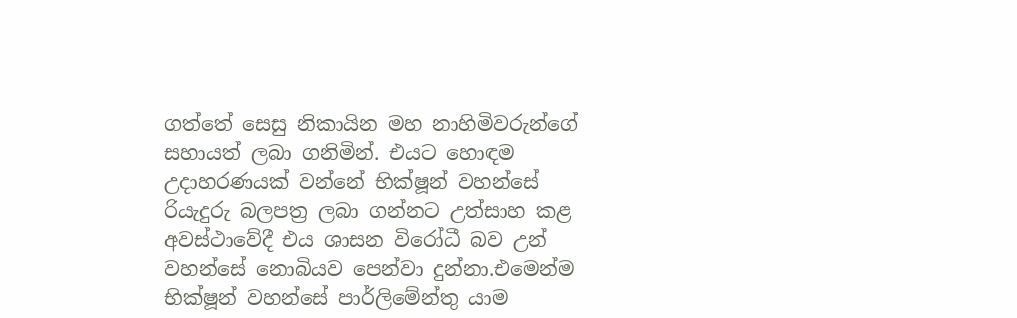ගත්තේ සෙසු නිකායින මහ නාහිමිවරුන්ගේ සහායත් ලබා ගනිමින්. එයට හොඳම උදාහරණයක් වන්නේ භික්ෂූන් වහන්සේ රියැදුරු බලපත්‍ර ලබා ගන්නට උත්සාහ කළ අවස්ථාවේදී එය ශාසන විරෝධී බව උන් වහන්සේ නොබියව පෙන්වා දුන්නා.එමෙන්ම භික්ෂූන් වහන්සේ පාර්ලිමේන්තු යාම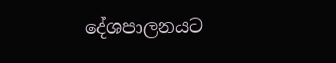දේශපාලනයට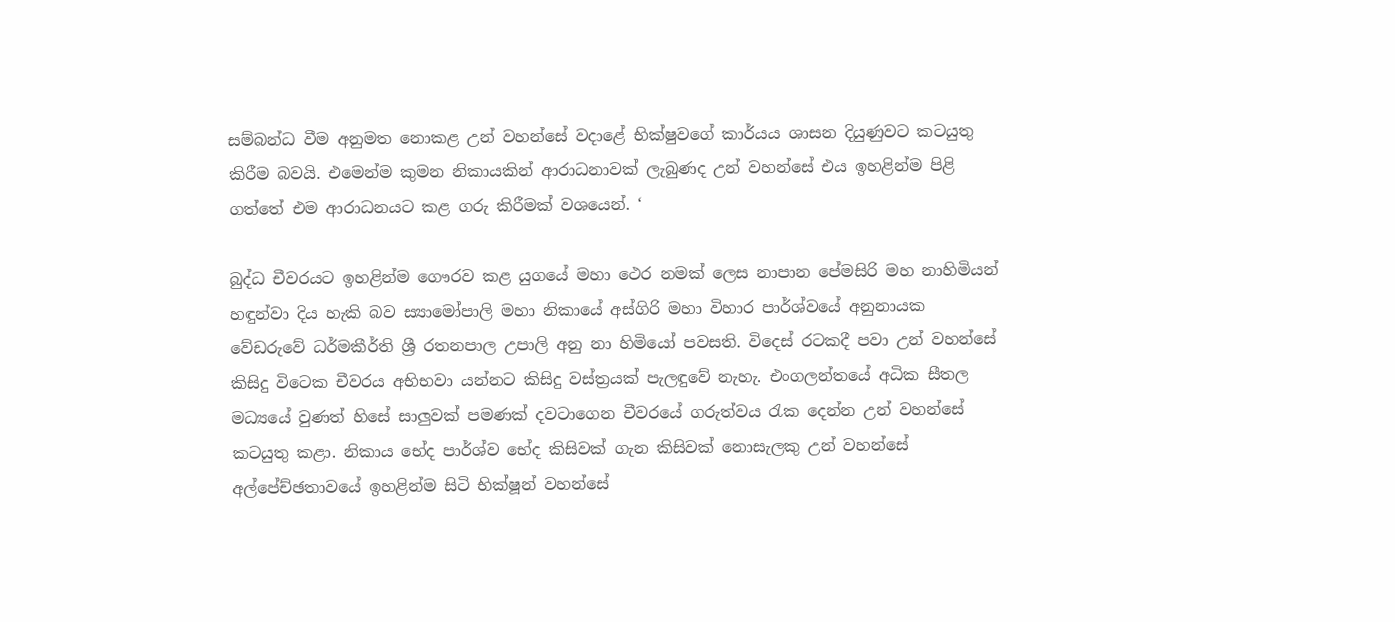සම්බන්ධ වීම අනුමත නොකළ උන් වහන්සේ වදාළේ භික්ෂුවගේ කාර්යය ශාසන දියුණුවට කටයුතු කිරීම බවයි. එමෙන්ම කුමන නිකායකින් ආරාධනාවක් ලැබුණද උන් වහන්සේ එය ඉහළින්ම පිළි ගත්තේ එම ආරාධනයට කළ ගරු කිරීමක් වශයෙන්. ‘

බුද්ධ චීවරයට ඉහළින්ම ගෞරව කළ යුගයේ මහා ථෙර නමක් ලෙස නාපාන පේමසිරි මහ නාහිමියන් හඳුන්වා දිය හැකි බව ස්‍යාමෝපාලි මහා නිකායේ අස්ගිරි මහා විහාර පාර්ශ්වයේ අනුනායක වේඩරුවේ ධර්මකීර්ති ශ්‍රී රතනපාල උපාලි අනු නා හිමියෝ පවසති. විදෙස් රටකදී පවා උන් වහන්සේ කිසිදු විටෙක චීවරය අභිභවා යන්නට කිසිදු වස්ත්‍රයක් පැලඳුවේ නැහැ. එංගලන්තයේ අධික සීතල මධ්‍යයේ වුණත් හිසේ සාලුවක් පමණක් දවටාගෙන චීවරයේ ගරුත්වය රැක දෙන්න උන් වහන්සේ කටයුතු කළා. නිකාය භේද පාර්ශ්ව භේද කිසිවක් ගැන කිසිවක් නොසැලකු උන් වහන්සේ අල්පේච්ඡතාවයේ ඉහළින්ම සිටි භික්ෂූන් වහන්සේ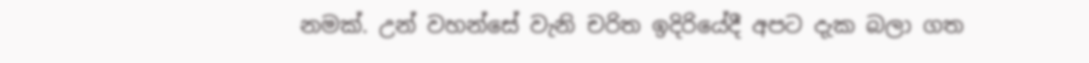නමක්. උන් වහන්සේ වැනි චරිත ඉදිරියේදී අපට දැක බලා ගත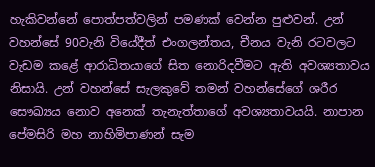හැකිවන්නේ පොත්පත්වලින් පමණක් වෙන්න පුළුවන්. උන් වහන්සේ 90වැනි වියේදීත් එංගලන්තය, චීනය වැනි රටවලට වැඩම කළේ ආරාධිතයාගේ සිත නොරිදවීමට ඇති අවශ්‍යතාවය නිසායි. උන් වහන්සේ සැලකුවේ තමන් වහන්සේගේ ශරීර සෞඛ්‍යය නොව අනෙක් තැනැත්තාගේ අවශ්‍යතාවයයි. නාපාන පේමසිරි මහ නාහිමිපාණන් සැම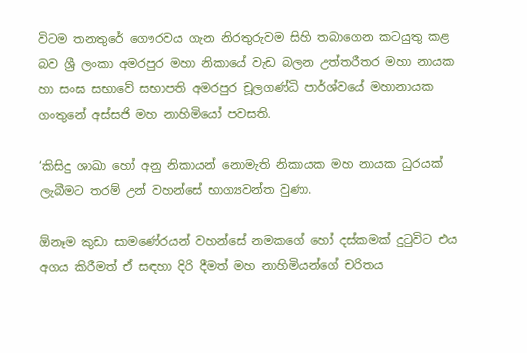විටම තනතුරේ ගෞරවය ගැන නිරතුරුවම සිහි තබාගෙන කටයුතු කළ බව ශ්‍රී ලංකා අමරපුර මහා නිකායේ වැඩ බලන උත්තරීතර මහා නායක හා සංඝ සභාවේ සභාපති අමරපුර චූලගණ්ධි පාර්ශ්වයේ මහානායක ගංතුනේ අස්සජි මහ නාහිමියෝ පවසති.

‘කිසිදු ශාඛා හෝ අනු නිකායන් නොමැති නිකායක මහ නායක ධුරයක් ලැබීමට තරම් උන් වහන්සේ භාග්‍යවන්ත වුණා.

ඕනෑම කුඩා සාමණේරයන් වහන්සේ නමකගේ හෝ දස්කමක් දුටුවිට එය අගය කිරීමත් ඒ සඳහා දිරි දීමත් මහ නාහිමියන්ගේ චරිතය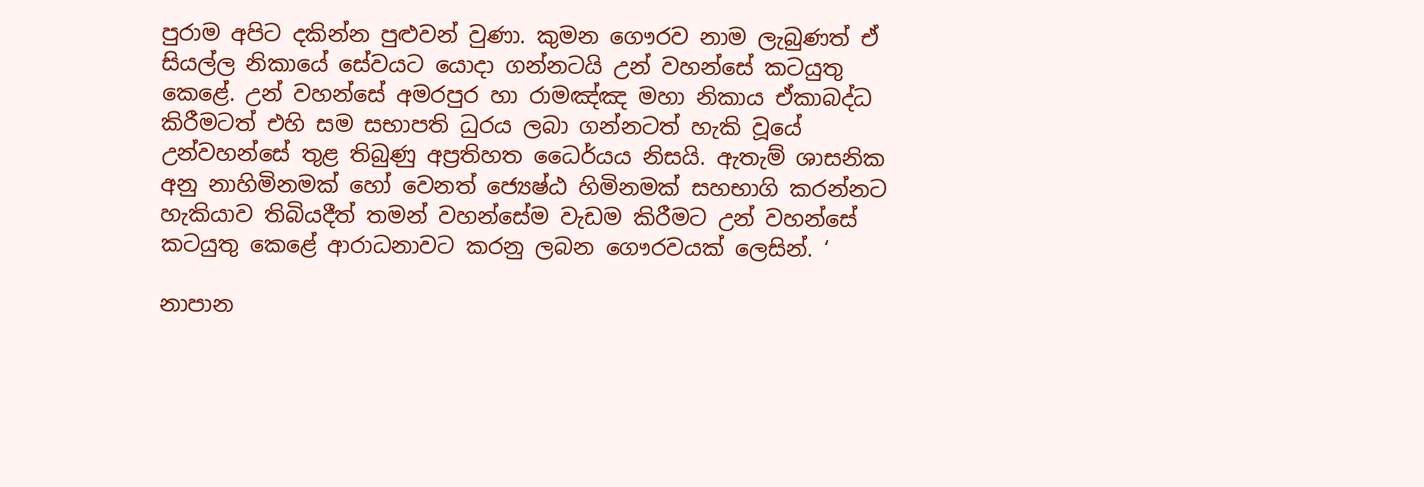පුරාම අපිට දකින්න පුළුවන් වුණා. කුමන ගෞරව නාම ලැබුණත් ඒ සියල්ල නිකායේ සේවයට යොදා ගන්නටයි උන් වහන්සේ කටයුතු කෙළේ. උන් වහන්සේ අමරපුර හා රාමඤ්ඤ මහා නිකාය ඒකාබද්ධ කිරීමටත් එහි සම සභාපති ධුරය ලබා ගන්නටත් හැකි වූයේ උන්වහන්සේ තුළ තිබුණු අප්‍රතිහත ධෛර්යය නිසයි. ඇතැම් ශාසනික අනු නාහිමිනමක් හෝ වෙනත් ජ්‍යෙෂ්ඨ හිමිනමක් සහභාගි කරන්නට හැකියාව තිබියදීත් තමන් වහන්සේම වැඩම කිරීමට උන් වහන්සේ කටයුතු කෙළේ ආරාධනාවට කරනු ලබන ගෞරවයක් ලෙසින්. ‘

නාපාන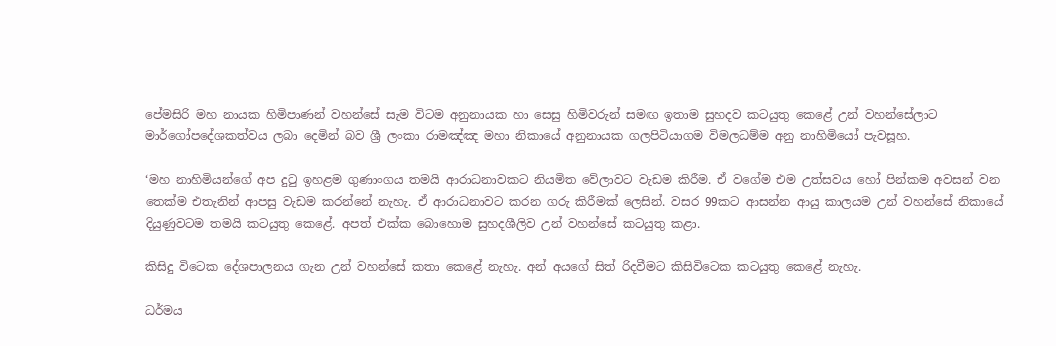පේමසිරි මහ නායක හිමිපාණන් වහන්සේ සැම විටම අනුනායක හා සෙසු හිමිවරුන් සමඟ ඉතාම සුහදව කටයුතු කෙළේ උන් වහන්සේලාට මාර්ගෝපදේශකත්වය ලබා දෙමින් බව ශ්‍රී ලංකා රාමඤ්ඤ මහා නිකායේ අනුනායක ගලපිටියාගම විමලධම්ම අනු නාහිමියෝ පැවසූහ.

‘මහ නාහිමියන්ගේ අප දුටු ඉහළම ගුණාංගය තමයි ආරාධනාවකට නියමිත වේලාවට වැඩම කිරීම. ඒ වගේම එම උත්සවය හෝ පින්කම අවසන් වන තෙක්ම එතැනින් ආපසු වැඩම කරන්නේ නැහැ. ඒ ආරාධනාවට කරන ගරු කිරීමක් ලෙසින්. වසර 99කට ආසන්න ආයු කාලයම උන් වහන්සේ නිකායේ දියුණුවටම තමයි කටයුතු කෙළේ. අපත් එක්ක බොහොම සුහදශීලිව උන් වහන්සේ කටයුතු කළා.

කිසිදු විටෙක දේශපාලනය ගැන උන් වහන්සේ කතා කෙළේ නැහැ. අන් අයගේ සිත් රිදවීමට කිසිවිටෙක කටයුතු කෙළේ නැහැ.

ධර්මය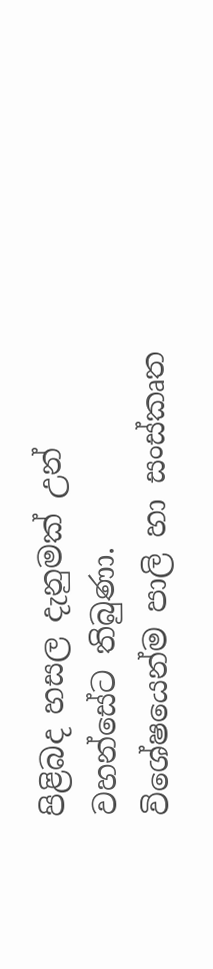පිළිබද හසල දැනුමක් උන් වහන්සේට තිබුණා. විශේෂයෙන්ම පාලි හා සංස්කෘත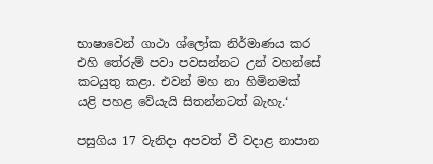භාෂාවෙන් ගාථා ශ්ලෝක නිර්මාණය කර එහි තේරුම් පවා පවසන්නට උන් වහන්සේ කටයුතු කළා. එවන් මහ නා හිමිනමක් යළි පහළ වේයැයි සිතන්නටත් බැහැ.‘

පසුගිය 17 වැනිදා අපවත් වී වදාළ නාපාන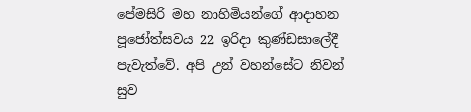පේමසිරි මහ නාහිමියන්ගේ ආදාහන පූජෝත්සවය 22 ඉරිදා කුණ්ඩසාලේදී පැවැත්වේ. අපි උන් වහන්සේට නිවන් සුව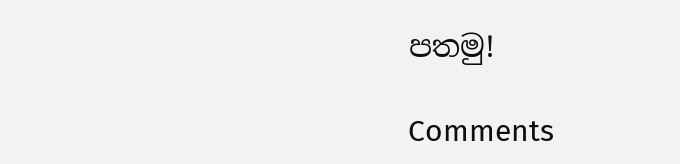පතමු!

Comments